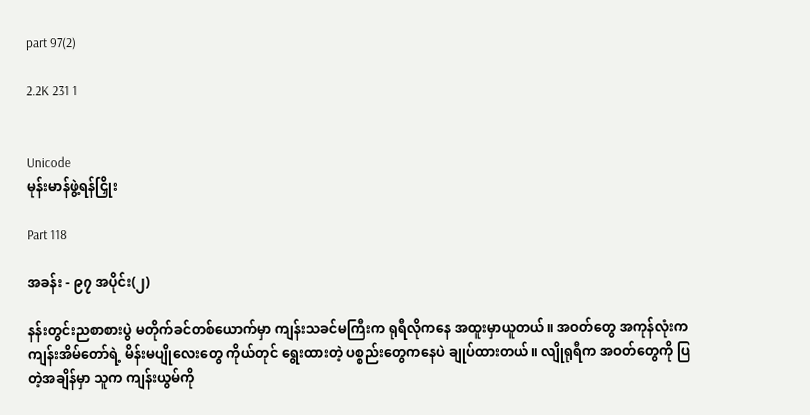part 97(2)

2.2K 231 1


Unicode
မုန်းမာန်ဖွဲ့ရန်ငြှိုး

Part 118

အခန်း - ၉၇ အပိုင်း(၂)

နန်းတွင်းညစာစားပွဲ မတိုက်ခင်တစ်ယောက်မှာ ကျန်းသခင်မကြီးက ရုရီလိုကနေ အထူးမှာယူတယ်။ အဝတ်တွေ အကုန်လုံးက ကျန်းအိမ်တော်ရဲ့ မိန်းမပျိုလေးတွေ ကိုယ်တုင် ရွေးထားတဲ့ ပစ္စည်းတွေကနေပဲ ချုပ်ထားတယ်။ လျိုရုရီက အဝတ်တွေကို ပြတဲ့အချိန်မှာ သူက ကျန်းယွမ်ကို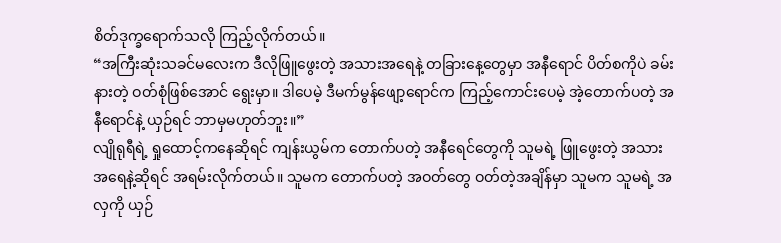စိတ်ဒုက္ခရောက်သလို ကြည့်လိုက်တယ်။
“အကြီးဆုံးသခင်မလေးက ဒီလိုဖြူဖွေးတဲ့ အသားအရေနဲ့ တခြားနေ့တွေမှာ အနီရောင် ပိတ်စကိုပဲ ခမ်းနားတဲ့ ဝတ်စုံဖြစ်အောင် ရွေးမှာ။ ဒါပေမဲ့ ဒီမက်မွန်ဖျော့ရောင်က ကြည့်ကောင်းပေမဲ့ အဲ့တောက်ပတဲ့ အနီရောင်နဲ့ ယှဉ်ရင် ဘာမှမဟုတ်ဘူး။”
လျိုရုရီရဲ့ ရှုထောင့်ကနေဆိုရင် ကျန်းယွမ်က တောက်ပတဲ့ အနီရေင်တွေကို သူမရဲ့ ဖြူဖွေးတဲ့ အသားအရေနဲ့ဆိုရင် အရမ်းလိုက်တယ်။ သူမက တောက်ပတဲ့ အဝတ်တွေ ဝတ်တဲ့အချိန်မှာ သူမက သူမရဲ့ အလှကို ယှဉ်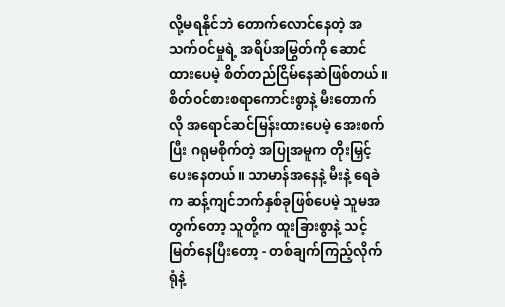လို့မရနိုင်ဘဲ တောက်လောင်နေတဲ့ အသက်ဝင်မှုရဲ့ အရိပ်အမြွတ်ကို ဆောင်ထားပေမဲ့ စိတ်တည်ငြိမ်နေဆဲဖြစ်တယ်။ စိတ်ဝင်စားစရာကောင်းစွာနဲ့ မီးတောက်လို အရောင်ဆင်မြန်းထားပေမဲ့ အေးစက်ပြီး ဂရုမစိုက်တဲ့ အပြုအမူက တိုးမြှင့်ပေးနေတယ်။ သာမာန်အနေနဲ့ မီးနဲ့ ရေခဲက ဆန့်ကျင်ဘက်နှစ်ခုဖြစ်ပေမဲ့ သူမအတွက်တော့ သူတို့က ထူးခြားစွာနဲ့ သင့်မြတ်နေပြီးတော့ - တစ်ချက်ကြည့်လိုက်ရုံနဲ့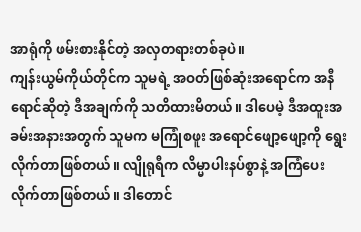အာရုံကို ဖမ်းစားနိုင်တဲ့ အလှတရားတစ်ခုပဲ။
ကျန်းယွမ်ကိုယ်တိုင်က သူမရဲ့ အဝတ်ဖြစ်ဆုံးအရောင်က အနီရောင်ဆိုတဲ့ ဒီအချက်ကို သတိထားမိတယ်။ ဒါပေမဲ့ ဒီအထူးအခမ်းအနားအတွက် သူမက မကြုံစဖူး အရောင်ဖျော့ဖျော့ကို ရွေးလိုက်တာဖြစ်တယ်။ လျိုရုရီက လိမ္မာပါးနပ်စွာနဲ့ အကြံပေးလိုက်တာဖြစ်တယ်။ ဒါတောင်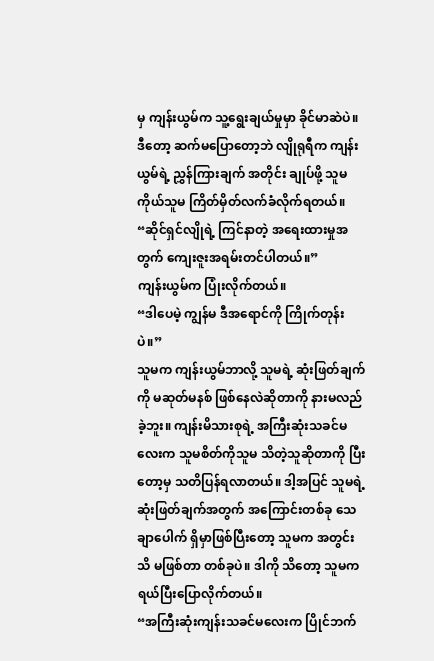မှ ကျန်းယွမ်က သူ့ရွေးချယ်မှုမှာ ခိုင်မာဆဲပဲ။ ဒီတော့ ဆက်မပြောတော့ဘဲ လျိုရုရီက ကျန်းယွမ်ရဲ့ ညွှန်ကြားချက် အတိုင်း ချုပ်ဖို့ သူမကိုယ်သူမ ကြိတ်မှိတ်လက်ခံလိုက်ရတယ်။
“ဆိုင်ရှင်လျိုရဲ့ ကြင်နာတဲ့ အရေးထားမှုအတွက် ကျေးဇူးအရမ်းတင်ပါတယ်။”
ကျန်းယွမ်က ပြုံးလိုက်တယ်။
“ဒါပေမဲ့ ကျွန်မ ဒီအရောင်ကို ကြိုက်တုန်းပဲ။”
သူမက ကျန်းယွမ်ဘာလို့ သူမရဲ့ ဆုံးဖြတ်ချက်ကို မဆုတ်မနစ် ဖြစ်နေလဲဆိုတာကို နားမလည်ခဲ့ဘူး။ ကျန်းမိသားစုရဲ့ အကြီးဆုံးသခင်မလေးက သူမစိတ်ကိုသူမ သိတဲ့သူဆိုတာကို ပြီးတော့မှ သတိပြန်ရလာတယ်။ ဒါ့အပြင် သူမရဲ့ ဆုံးဖြတ်ချက်အတွက် အကြောင်းတစ်ခု သေချာပေါက် ရှိမှာဖြစ်ပြီးတော့ သူမက အတွင်းသိ မဖြစ်တာ တစ်ခုပဲ။ ဒါကို သိတော့ သူမက ရယ်ပြီးပြောလိုက်တယ်။
“အကြီးဆုံးကျန်းသခင်မလေးက ပြိုင်ဘက်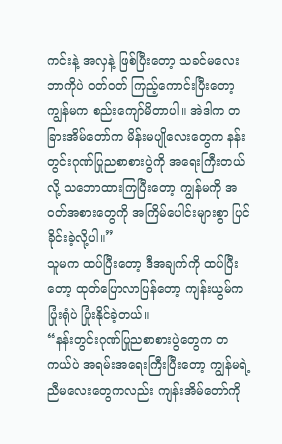ကင်းနဲ့ အလှနဲ့ ဖြစ်ပြီးတော့ သခင်မလေး ဘာကိုပဲ ဝတ်ဝတ် ကြည့်ကောင်းပြီးတော့ ကျွန်မက စည်းကျော်မိတာပါ။ အဲဒါက တခြားအိမ်တော်က မိန်းမပျိုလေးတွေက နန်းတွင်းဂုဏ်ပြုညစာစားပွဲကို အရေးကြီးတယ်လို့ သဘောထားကြပြီးတော့ ကျွန်မကို အဝတ်အစားတွေကို အကြိမ်ပေါင်းများစွာ ပြင်ခိုင်းခဲ့လို့ပါ။”
သူမက ထပ်ပြီးတော့ ဒီအချက်ကို ထပ်ပြီးတော့ ထုတ်ပြောလာပြန်တော့ ကျန်းယွမ်က ပြုံးရုံပဲ ပြုံးနိုင်ခဲ့တယ်။
“နန်းတွင်းဂုဏ်ပြုညစာစားပွဲတွေက တကယ်ပဲ အရမ်းအရေးကြီးပြီးတော့ ကျွန်မရဲ့ ညီမလေးတွေကလည်း ကျန်းအိမ်တော်ကို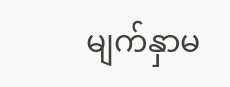မျက်နှာမ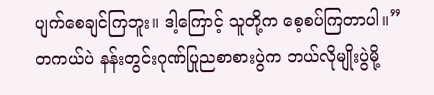ပျက်စေချင်ကြဘူး။ ဒါ့ကြောင့် သူတို့က စေ့စပ်ကြတာပါ။”
တကယ်ပဲ နန်းတွင်းဂုဏ်ပြုညစာစားပွဲက ဘယ်လိုမျိုးပွဲမို့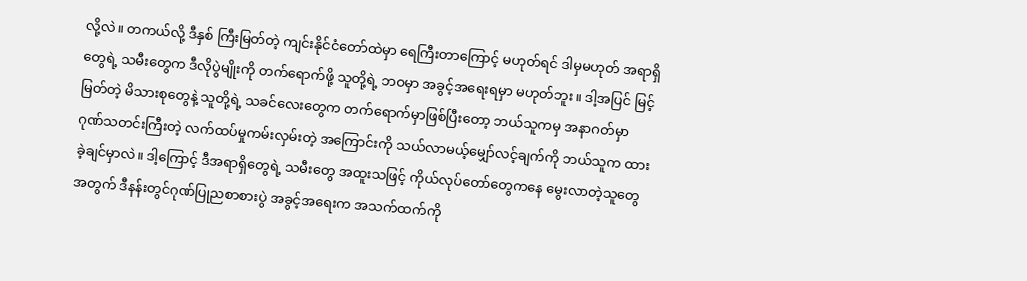လို့လဲ။ တကယ်လို့ ဒီနှစ် ကြီးမြတ်တဲ့ ကျင်းနိုင်ငံတော်ထဲမှာ ရေကြီးတာကြောင့် မဟုတ်ရင် ဒါမှမဟုတ် အရာရှိတွေရဲ့ သမီးတွေက ဒီလိုပွဲမျိုးကို တက်ရောက်ဖို့ သူတို့ရဲ့ ဘဝမှာ အခွင့်အရေးရမှာ မဟုတ်ဘူး။ ဒါ့အပြင် မြင့်မြတ်တဲ့ မိသားစုတွေနဲ့ သူတို့ရဲ့ သခင်လေးတွေက တက်ရောက်မှာဖြစ်ပြီးတော့ ဘယ်သူကမှ အနာဂတ်မှာ ဂုဏ်သတင်းကြီးတဲ့ လက်ထပ်မှုကမ်းလှမ်းတဲ့ အကြောင်းကို သယ်လာမယ့်မျှော်လင့်ချက်ကို ဘယ်သူက ထားခဲ့ချင်မှာလဲ။ ဒါ့ကြောင့် ဒီအရာရှိတွေရဲ့ သမီးတွေ အထူးသဖြင့် ကိုယ်လုပ်တော်တွေကနေ မွေးလာတဲ့သူတွေအတွက် ဒီနန်းတွင်ဂုဏ်ပြုညစာစားပွဲ အခွင့်အရေးက အသက်ထက်ကို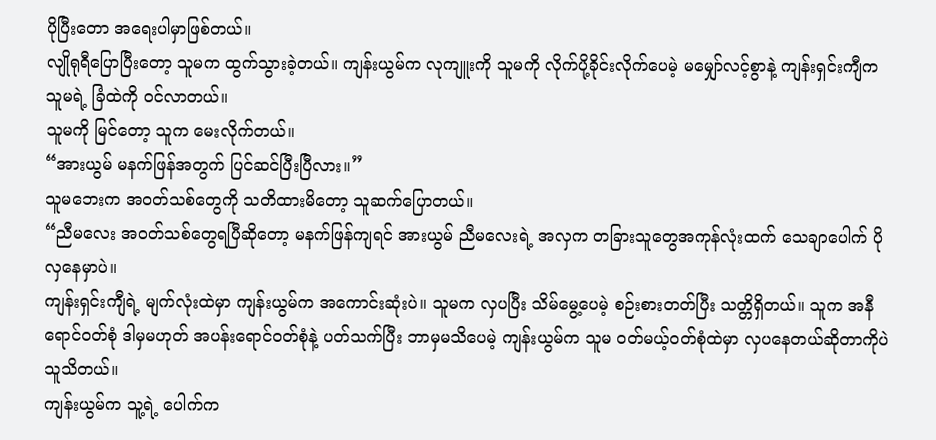ပိုပြီးတော အရေးပါမှာဖြစ်တယ်။
လျိုရုရီပြောပြီးတော့ သူမက ထွက်သွားခဲ့တယ်။ ကျန်းယွမ်က လုကျူးကို သူမကို လိုက်ပို့ခိုင်းလိုက်ပေမဲ့ မမျှော်လင့်စွာနဲ့ ကျန်းရှင်းကျီက သူမရဲ့ ခြံထဲကို ဝင်လာတယ်။
သူမကို မြင်တော့ သူက မေးလိုက်တယ်။
“အားယွမ် မနက်ဖြန်အတွက် ပြင်ဆင်ပြီးပြီလား။”
သူမဘေးက အဝတ်သစ်တွေကို သတိထားမိတော့ သူဆက်ပြောတယ်။
“ညီမလေး အဝတ်သစ်တွေရပြီဆိုတော့ မနက်ဖြန်ကျရင် အားယွမ် ညီမလေးရဲ့ အလှက တခြားသူတွေအကုန်လုံးထက် သေချာပေါက် ပိုလှနေမှာပဲ။
ကျန်းရှင်းကျီရဲ့ မျက်လုံးထဲမှာ ကျန်းယွမ်က အကောင်းဆုံးပဲ။ သူမက လှပပြီး သိမ်မွေ့ပေမဲ့ စဉ်းစားတတ်ပြီး သတ္တိရှိတယ်။ သူက အနီရောင်ဝတ်စုံ ဒါမှမဟုတ် အပန်းရောင်ဝတ်စုံနဲ့ ပတ်သက်ပြီး ဘာမှမသိပေမဲ့ ကျန်းယွမ်က သူမ ဝတ်မယ့်ဝတ်စုံထဲမှာ လှပနေတယ်ဆိုတာကိုပဲ သူသိတယ်။
ကျန်းယွမ်က သူ့ရဲ့ ပေါက်က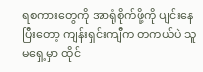ရစကားတွေကို အာရုံစိုက်ဖို့ကို ပျင်းနေပြီးတော့ ကျန်းရှင်းကျီက တကယ်ပဲ သူမရှေ့မှာ ထိုင်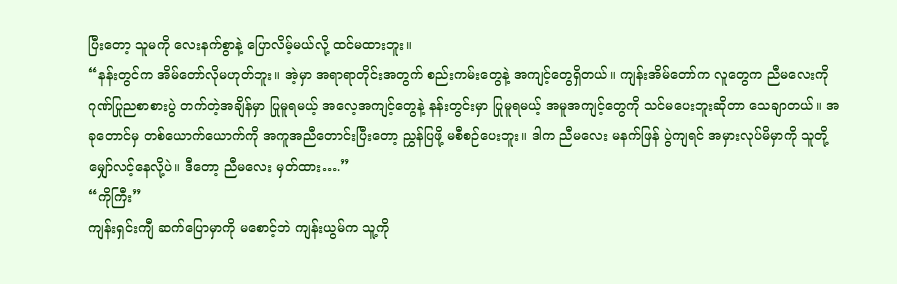ပြီးတော့ သူမကို လေးနက်စွာနဲ့ ပြောလိမ့်မယ်လို့ ထင်မထားဘူး။
“နန်းတွင်က အိမ်တော်လိုမဟုတ်ဘူး။ အဲ့မှာ အရာရာတိုင်းအတွက် စည်းကမ်းတွေနဲ့ အကျင့်တွေရှိတယ်။ ကျန်းအိမ်တော်က လူတွေက ညီမလေးကို ဂုဏ်ပြုညစာစားပွဲ တက်တဲ့အချိန်မှာ ပြုမူရမယ့် အလေ့အကျင့်တွေနဲ့ နန်းတွင်းမှာ ပြုမူရမယ့် အမူအကျင့်‌တွေကို သင်မပေးဘူးဆိုတာ သေချာတယ်။ အခုတောင်မှ တစ်ယောက်ယောက်ကို အကူအညီတောင်းပြီးတော့ ညွှန်ပြဖို့ မစီစဉ်ပေးဘူး။ ဒါက ညီမလေး မနက်ဖြန် ပွဲကျရင် အမှားလုပ်မိမှာကို သူတို့မျှော်လင့်နေလို့ပဲ။ ဒီတော့ ညီမလေး မှတ်ထား….”
“ကိုကြီး”
ကျန်းရှင်းကျီ ဆက်ပြောမှာကို မစောင့်ဘဲ ကျန်းယွမ်က သူ့ကို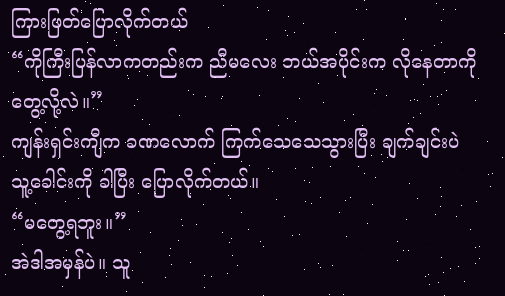ကြားဖြတ်ပြောလိုက်တယ်
“ကိုကြီးပြန်လာကတည်းက ညီမလေး ဘယ်အပိုင်းက လိုနေတာကို တွေ့လို့လဲ။”
ကျန်းရှင်းကျီက ခဏလောက် ကြက်သေသေသွားပြီး ချက်ချင်းပဲ သူ့ခေါင်းကို ခါပြီး ပြောလိုက်တယ်။
“မတွေ့ရဘူး။”
အဲဒါအမှန်ပဲ။ သူ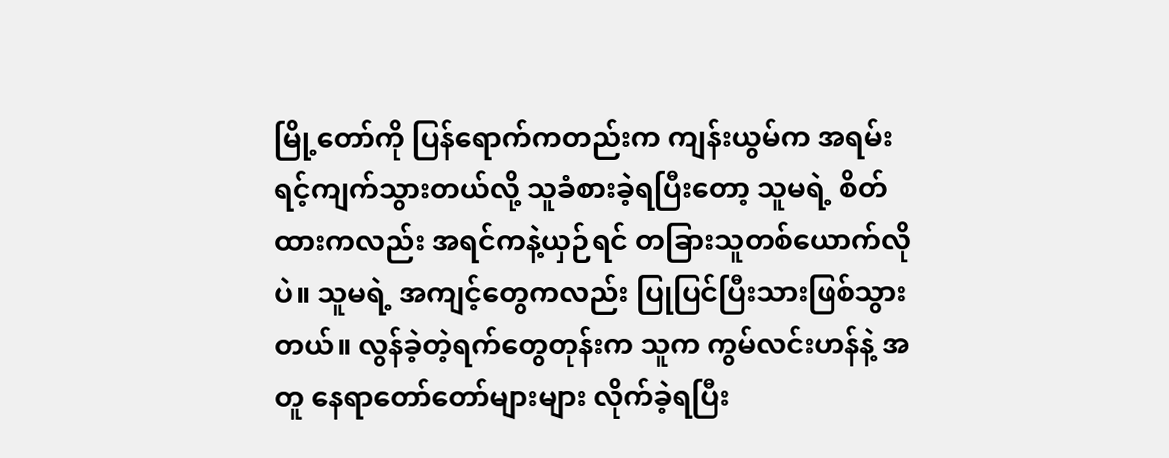မြို့တော်ကို ပြန်ရောက်ကတည်းက ကျန်းယွမ်က အရမ်းရင့်ကျက်သွားတယ်လို့ သူခံစားခဲ့ရပြီးတော့ သူမရဲ့ စိတ်ထားကလည်း အရင်ကနဲ့ယှဉ်ရင် တခြားသူတစ်ယောက်လိုပဲ။ သူမရဲ့ အကျင့်တွေကလည်း ပြုပြင်ပြီးသားဖြစ်သွားတယ်။ လွန်ခဲ့တဲ့ရက်တွေတုန်းက သူက ကွမ်လင်းဟန်နဲ့ အတူ နေရာတော်တော်များများ လိုက်ခဲ့ရပြီး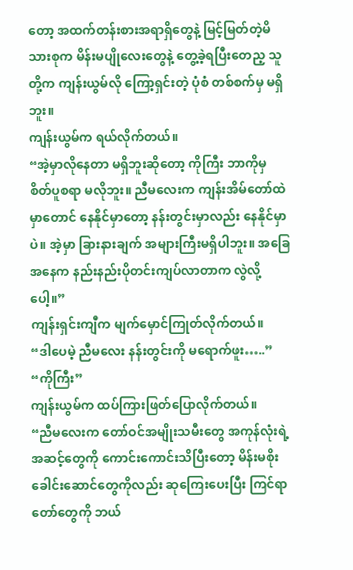တော့ အထက်တန်းစားအရာရှိတွေနဲ့ မြင့်မြတ်တဲ့မိသားစုက မိန်းမပျိုလေးတွေနဲ့ တွေ့ခဲ့ရပြီးတေည့ သူတို့က ကျန်းယွမ်လို ကြော့ရှင်းတဲ့ ပုံစံ တစ်စက်မှ မရှိဘူး။
ကျန်းယွမ်က ရယ်လိုက်တယ်။
“အဲ့မှာလိုနေတာ မရှိဘူးဆိုတော့ ကိုကြီး ဘာကိုမှ စိတ်ပူစရာ မလိုဘူး။ ညီမလေးက ကျန်းအိမ်တော်ထဲမှာတောင် နေနိုင်မှာတော့ နန်းတွင်းမှာလည်း နေနိုင်မှာပဲ။ အဲ့မှာ ခြားနားချက် အများကြီးမရှိပါဘူး။ အခြေအနေက နည်းနည်းပိုတင်းကျပ်လာတာက လွဲလို့ပေါ့။”
ကျန်းရှင်းကျီက မျက်မှောင်ကြုတ်လိုက်တယ်။
“ဒါပေမဲ့ ညီမလေး နန်းတွင်းကို မရောက်ဖူး…..”
“ကိုကြီး”
ကျန်းယွမ်က ထပ်ကြားဖြတ်ပြောလိုက်တယ်။
“ညီမလေးက တော်ဝင်အမျိုးသမီးတွေ အကုန်လုံးရဲ့ အဆင့်တွေကို ကောင်းကောင်းသိပြီးတော့ မိန်းမစိုးခေါင်းဆောင်တွေကိုလည်း ဆုကြေးပေးပြီး ကြင်ရာတော်တွေကို ဘယ်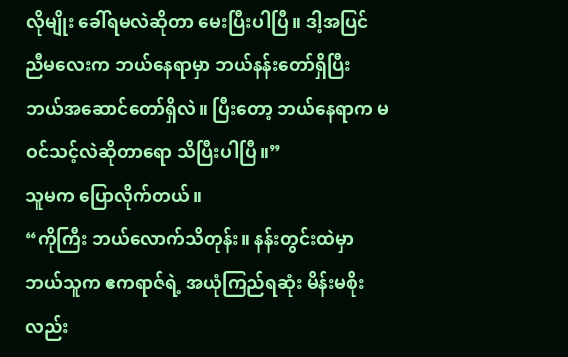လိုမျိုး ခေါ်ရမလဲဆိုတာ မေးပြီးပါပြီ။ ဒါ့အပြင် ညီမလေးက ဘယ်နေရာမှာ ဘယ်နန်းတော်ရှိပြီး ဘယ်အဆောင်တော်ရှိလဲ။ ပြီးတော့ ဘယ်နေရာက မဝင်သင့်လဲဆိုတာရော သိပြီးပါပြီ။”
သူမက ပြောလိုက်တယ်။
“ကိုကြီး ဘယ်လောက်သိတုန်း။ နန်းတွင်းထဲမှာ ဘယ်သူက ဧကရာဇ်ရဲ့ အယုံကြည်ရဆုံး မိန်းမစိုးလည်း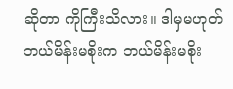ဆိုတာ ကိုကြီးသိလား။ ဒါမှမဟုတ် ဘယ်မိန်းမစိုးက ဘယ်မိန်းမစိုး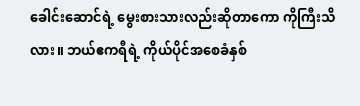ခေါင်းဆောင်ရဲ့ မွေးစားသားလည်းဆိုတာကော ကိုကြီးသိလား။ ဘယ်ဧကရီရဲ့ ကိုယ်ပိုင်အစေခံနှစ်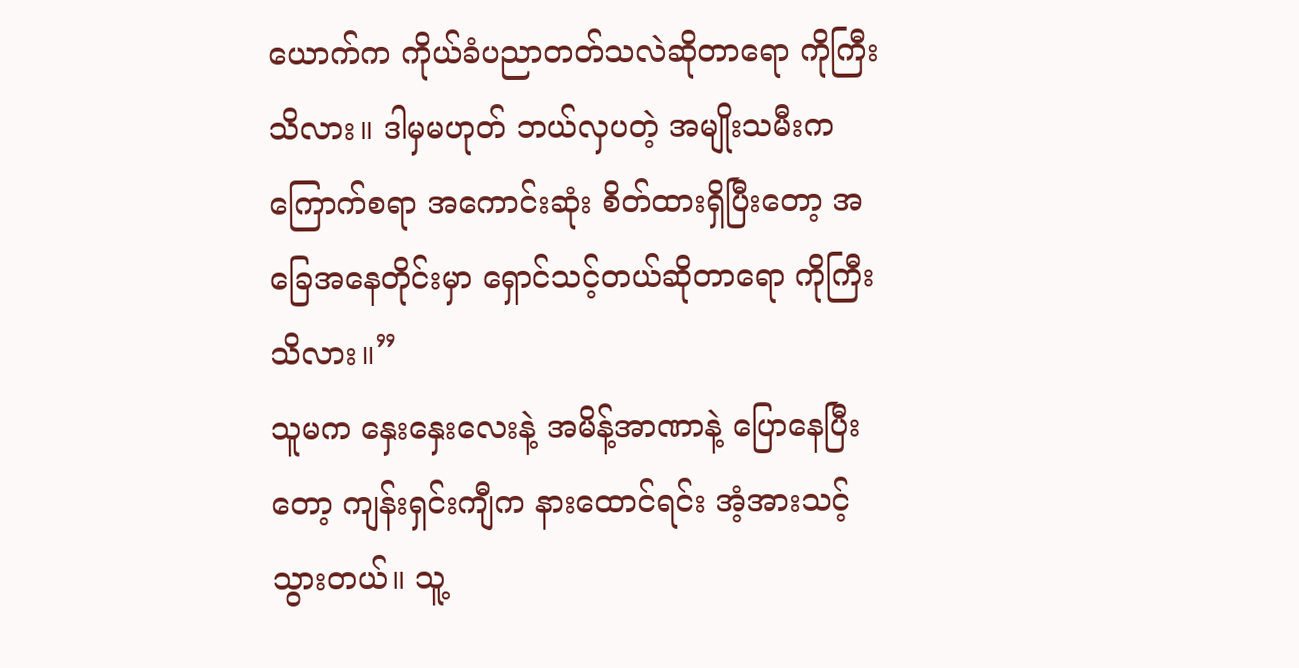ယောက်က ကိုယ်ခံပညာတတ်သလဲဆိုတာရော ကိုကြီးသိလား။ ဒါမှမဟုတ် ဘယ်လှပတဲ့ အမျိုးသမီးက ကြောက်စရာ အကောင်းဆုံး စိတ်ထားရှိပြီးတော့ အခြေအနေတိုင်းမှာ ရှောင်သင့်တယ်ဆိုတာရော ကိုကြီးသိလား။”
သူမက နှေးနှေးလေးနဲ့ အမိန့်အာဏာနဲ့ ပြောနေပြီးတော့ ကျန်းရှင်းကျီက နားထောင်ရင်း အံ့အားသင့်သွားတယ်။ သူ့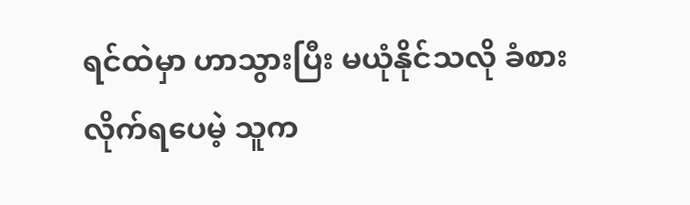ရင်ထဲမှာ ဟာသွားပြီး မယုံနိုင်သလို ခံစားလိုက်ရပေမဲ့ သူက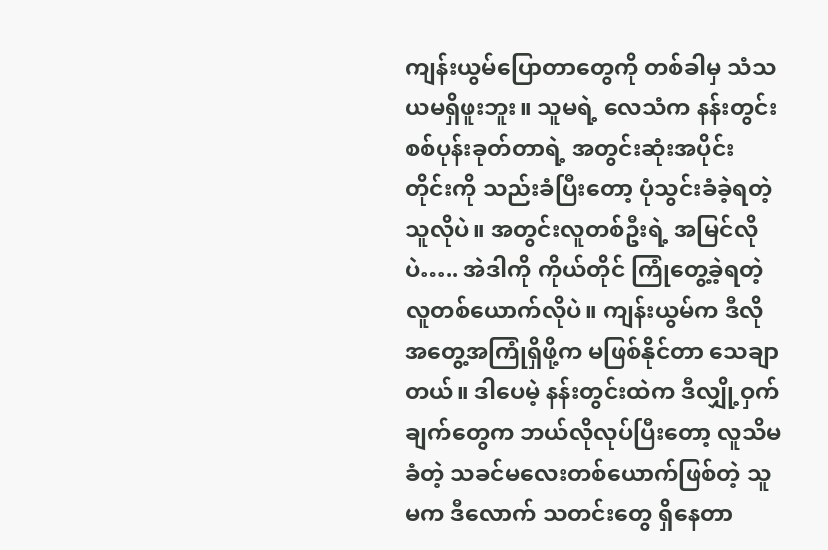ကျန်းယွမ်ပြောတာတွေကို တစ်ခါမှ သံသယမရှိဖူးဘူး။ သူမရဲ့ လေသံက နန်းတွင်းစစ်ပုန်းခုတ်တာရဲ့ အတွင်းဆုံးအပိုင်းတိုင်းကို သည်းခံပြီးတော့ ပုံသွင်းခံခဲ့ရတဲ့သူလိုပဲ။ အတွင်းလူတစ်ဦးရဲ့ အမြင်လိုပဲ….. အဲဒါကို ကိုယ်တိုင် ကြုံတွေ့ခဲ့ရတဲ့လူတစ်ယောက်လိုပဲ။ ကျန်းယွမ်က ဒီလိုအတွေ့အကြုံရှိဖို့က မဖြစ်နိုင်တာ သေချာတယ်။ ဒါပေမဲ့ နန်းတွင်းထဲက ဒီလျှို့ဝှက်ချက်တွေက ဘယ်လိုလုပ်ပြီးတော့ လူသိမခံတဲ့ သခင်မလေးတစ်ယောက်ဖြစ်တဲ့ သူမက ဒီလောက် သတင်းတွေ ရှိနေတာ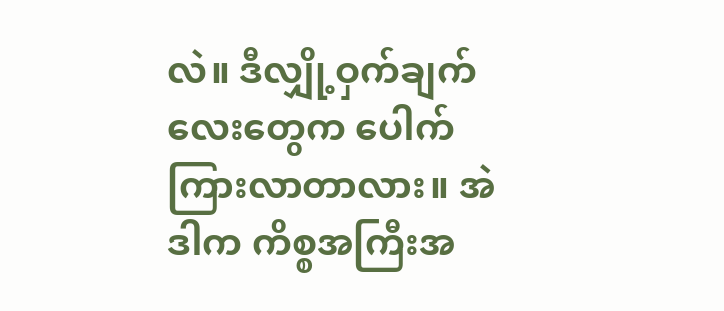လဲ။ ဒီလျှို့ဝှက်ချက်လေးတွေက ပေါက်ကြားလာတာလား။ အဲဒါက ကိစ္စအကြီးအ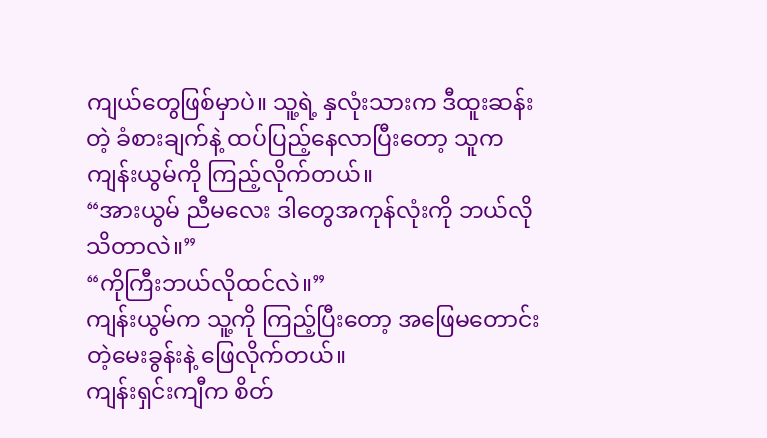ကျယ်တွေဖြစ်မှာပဲ။ သူ့ရဲ့ နှလုံးသားက ဒီထူးဆန်းတဲ့ ခံစားချက်နဲ့ ထပ်ပြည့်နေလာပြီးတော့ သူက ကျန်းယွမ်ကို ကြည့်လိုက်တယ်။
“အားယွမ် ညီမလေး ဒါတွေအကုန်လုံးကို ဘယ်လိုသိတာလဲ။”
“ကိုကြီးဘယ်လိုထင်လဲ။”
ကျန်းယွမ်က သူ့ကို ကြည့်ပြီးတော့ အဖြေမတောင်းတဲ့မေးခွန်းနဲ့ ဖြေလိုက်တယ်။
ကျန်းရှင်းကျီက စိတ်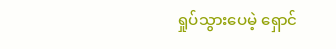ရှုပ်သွားပေမဲ့ ရှောင်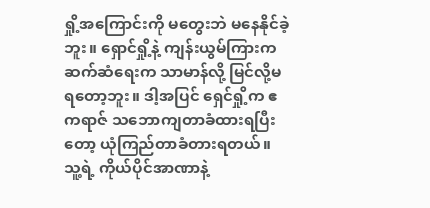ရှို့အကြောင်းကို မတွေးဘဲ မနေနိုင်ခဲ့ဘူး။ ရှောင်ရှို့နဲ့ ကျန်းယွမ်ကြားက ဆက်ဆံရေးက သာမာန်လို့ မြင်လို့မရတော့ဘူး။ ဒါ့အပြင် ရှေင်ရှို့က ဧကရာဇ် သဘောကျတာခံထားရပြီးတော့ ယုံကြည်တာခံတားရတယ်။ သူ့ရဲ့ ကိုယ်ပိုင်အာဏာနဲ့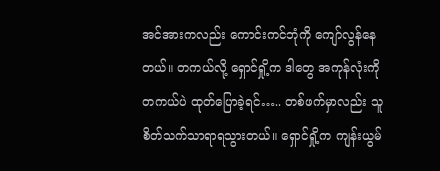အင်အားကလည်း ကောင်းကင်ဘုံကို ကျော်လွန်နေတယ်။ တကယ်လို့ ရှောင်ရှို့က ဒါတွေ အကုန်လုံးကို တကယ်ပဲ ထုတ်ပြောခဲ့ရင်….. တစ်ဖက်မှာလည်း သူစိတ်သက်သာရာရသွားတယ်။ ရှောင်ရှို့က ကျန်းယွမ်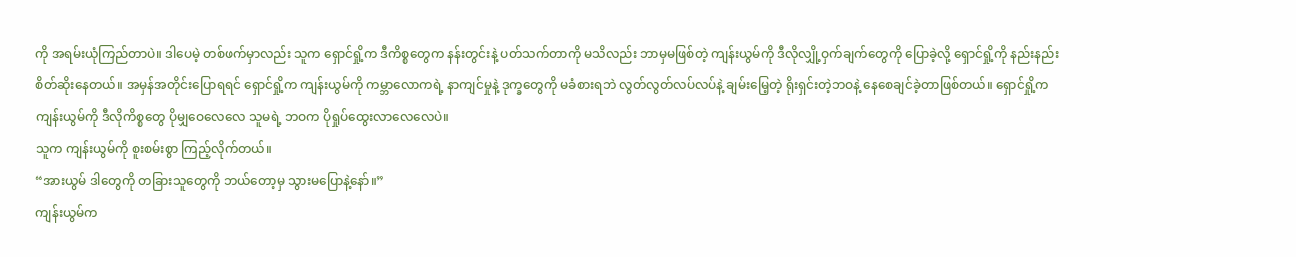ကို အရမ်းယုံကြည်တာပဲ။ ဒါပေမဲ့ တစ်ဖက်မှာလည်း သူက ရှောင်ရှို့က ဒီကိစ္စတွေက နန်းတွင်းနဲ့ ပတ်သက်တာကို မသိလည်း ဘာမှမဖြစ်တဲ့ ကျန်းယွမ်ကို ဒီလိုလျှို့ဝှက်ချက်တွေကို ပြောခဲ့လို့ ရှောင်ရှို့ကို နည်းနည်းစိတ်ဆိုးနေတယ်။ အမှန်အတိုင်းပြောရရင် ရှောင်ရှို့က ကျန်းယွမ်ကို ကမ္ဘာလောကရဲ့ နာကျင်မှုနဲ့ ဒုက္ခတွေကို မခံစားရဘဲ လွတ်လွတ်လပ်လပ်နဲ့ ချမ်းမြေ့တဲ့ ရိုးရှင်းတဲ့ဘဝနဲ့ နေစေချင်ခဲ့တာဖြစ်တယ်။ ရှောင်ရှို့က ကျန်းယွမ်ကို ဒီလိုကိစ္စတွေ ပိုမျှဝေလေလေ သူမရဲ့ ဘဝက ပိုရှုပ်ထွေးလာလေလေပဲ။
သူက ကျန်းယွမ်ကို စူးစမ်းစွာ ကြည့်လိုက်တယ်။
“အားယွမ် ဒါတွေကို တခြားသူတွေကို ဘယ်တော့မှ သွားမပြောနဲ့နော်။”
ကျန်းယွမ်က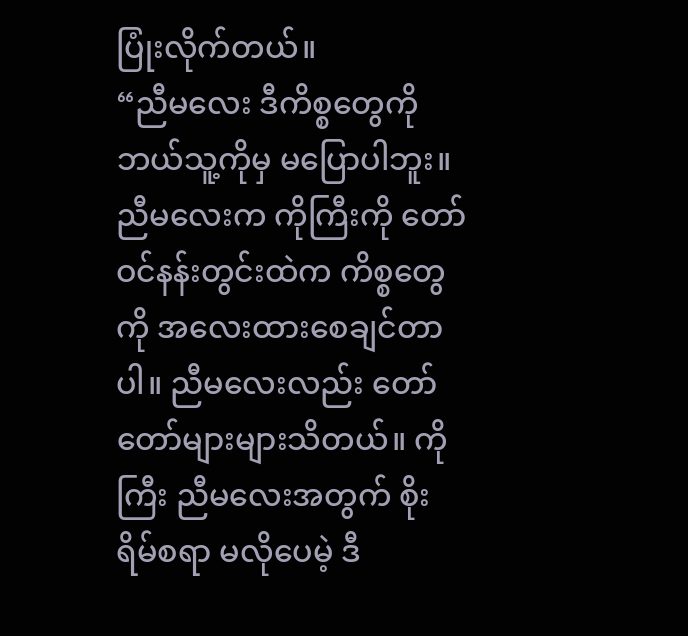ပြုံးလိုက်တယ်။
“ညီမလေး ဒီကိစ္စတွေကို ဘယ်သူ့ကိုမှ မပြောပါဘူး။ ညီမလေးက ကိုကြီးကို တော်ဝင်နန်းတွင်းထဲက ကိစ္စတွေကို အလေးထားစေချင်တာပါ။ ညီမလေးလည်း တော်တော်များများသိတယ်။ ကိုကြီး ညီမလေးအတွက် စိုးရိမ်စရာ မလိုပေမဲ့ ဒီ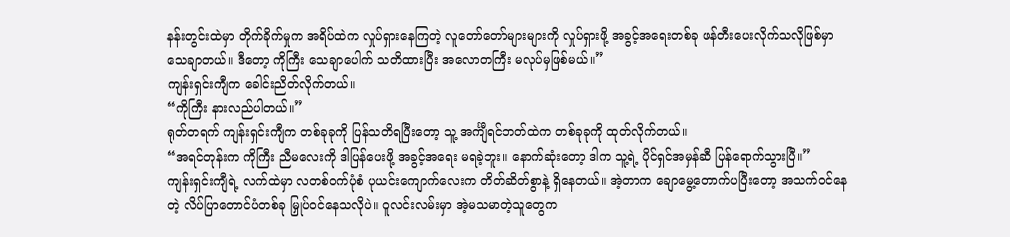နန်းတွင်းထဲမှာ တိုက်ခိုက်မှုက အရိပ်ထဲက လှုပ်ရှားနေကြတဲ့ လူတော်တော်များများကို လှုပ်ရှားဖို့ အခွင့်အရေးတစ်ခု ဖန်တီးပေးလိုက်သလိုဖြစ်မှာ သေချာတယ်။ ဒီတော့ ကိုကြီး သေချာပေါက် သတိထားပြီး အလောတကြီး မလုပ်မှဖြစ်မယ်။”
ကျန်းရှင်းကျီက ခေါင်းညိတ်လိုက်တယ်။
“ကိုကြီး နားလည်ပါတယ်။”
ရုတ်တရက် ကျန်းရှင်းကျီက တစ်ခုခုကို ပြန်သတိရပြီးတော့ သူ့ အင်္ကျီရင်ဘတ်ထဲက တစ်ခုခုကို ထုတ်လိုက်တယ်။
“အရင်တုန်းက ကိုကြီး ညီမလေးကို ဒါပြန်ပေးဖို့ အခွင့်အရေး မရခဲ့ဘူး။ နောက်ဆုံးတော့ ဒါက သူ့ရဲ့ ပိုင်ရှင်အမှန်ဆီ ပြန်ရောက်သွားပြီ။”
ကျန်းရှင်းကျီရဲ့ လက်ထဲမှာ လတစ်ဝက်ပုံစံ ပုယင်းကျောက်လေးက တိတ်ဆိတ်စွာနဲ့ ရှိနေတယ်။ အဲ့တာက ချောမွေ့တောက်ပပြီးတော့ အသက်ဝင်နေတဲ့ လိပ်ပြာတောင်ပံတစ်ခု မြှုပ်ဝင်နေသလိုပဲ။ ဝူလင်းလမ်းမှာ အဲ့မသမာတဲ့သူတွေက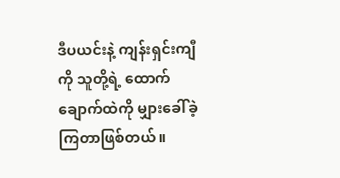ဒီပယင်းနဲ့ ကျန်းရှင်းကျီကို သူတို့ရဲ့ ထောက်ချောက်ထဲကို မျှားခေါ်ခဲ့ကြတာဖြစ်တယ်။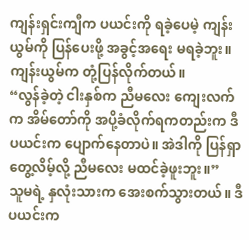ကျန်းရှင်းကျီက ပယင်းကို ရခဲ့ပေမဲ့ ကျန်းယွမ်ကို ပြန်ပေးဖို့ အခွင့်အရေး မရခဲ့ဘူး။
ကျန်းယွမ်က တုံ့ပြန်လိုက်တယ်။
“လွန်ခဲ့တဲ့ ငါးနှစ်က ညီမလေး ကျေးလက်က အိမ်တော်ကို အပို့ခံလိုက်ရကတည်းက ဒီပယင်းက ပျောက်နေတာပဲ။ အဲဒါကို ပြန်ရှာတွေ့လိမ့်လို့ ညီမလေး မထင်ခဲ့ဖူးဘူး။”
သူမရဲ့ နှလုံးသားက အေးစက်သွားတယ်။ ဒီပယင်းက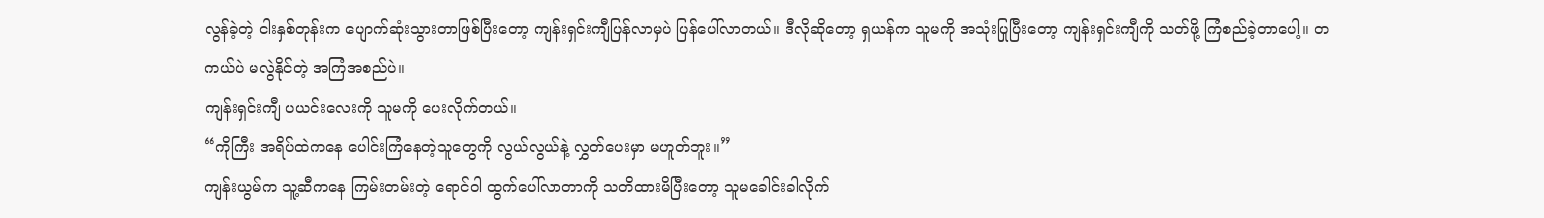လွန်ခဲ့တဲ့ ငါးနှစ်တုန်းက ပျောက်ဆုံးသွားတာဖြစ်ပြီးတော့ ကျန်းရှင်းကျီပြန်လာမှပဲ ပြန်ပေါ်လာတယ်။ ဒီလိုဆိုတော့ ရှယန်က သူမကို အသုံးပြုပြီးတော့ ကျန်းရှင်းကျီကို သတ်ဖို့ ကြံစည်ခဲ့တာပေါ့။ တကယ်ပဲ မလွဲနိုင်တဲ့ အကြံအစည်ပဲ။
ကျန်းရှင်းကျီ ပယင်းလေးကို သူမကို ပေးလိုက်တယ်။
“ကိုကြီး အရိပ်ထဲကနေ ပေါင်းကြံနေတဲ့သူတွေကို လွယ်လွယ်နဲ့ လွှတ်ပေးမှာ မဟူတ်ဘူး။”
ကျန်းယွမ်က သူ့ဆီကနေ ကြမ်းတမ်းတဲ့ ရောင်ဝါ ထွက်ပေါ်လာတာကို သတိထားမိပြီးတော့ သူမခေါင်းခါလိုက်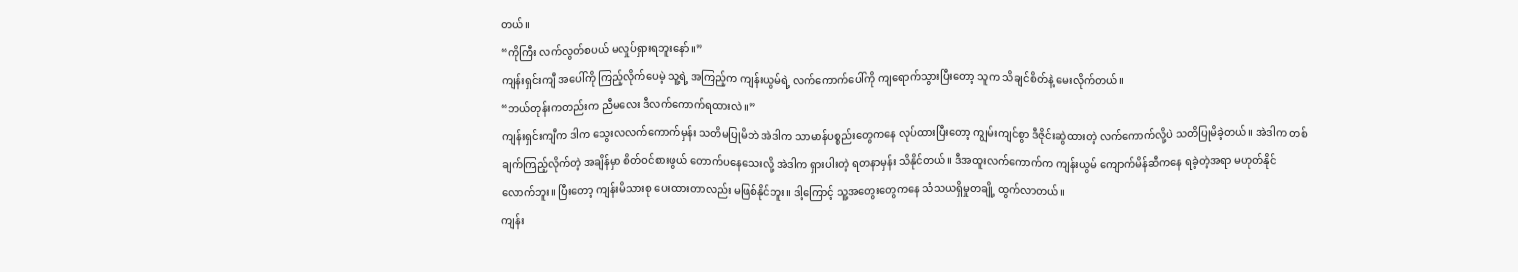တယ်။
“ကိုကြီး လက်လွတ်စပယ် မလှုပ်ရှားရဘူးနော်။”
ကျန်းရှင်းကျီ အပေါ်ကို ကြည့်လိုက်ပေမဲ့ သူ့ရဲ့ အကြည့်က ကျန်းယွမ်ရဲ့ လက်ကောက်ပေါ်ကို ကျရောက်သွားပြီးတော့ သူက သိချင်စိတ်နဲ့ မေးလိုက်တယ်။
“ဘယ်တုန်းကတည်းက ညီမလေး ဒီလက်ကောက်ရထားလဲ။”
ကျန်းရှင်းကျီက ဒါက သွေးလလက်ကောက်မှန်း သတိမပြုမိဘဲ အဲဒါက သာမာန်ပစ္စည်းတွေကနေ လုပ်ထားပြီးတော့ ကျွမ်းကျင်စွာ ဒီဇိုင်းဆွဲထားတဲ့ လက်ကောက်လို့ပဲ သတိပြုမိခဲ့တယ်။ အဲဒါက တစ်ချက်ကြည့်လိုက်တဲ့ အချိန်မှာ စိတ်ဝင်စားဖွယ် တောက်ပနေသေးလို့ အဲဒါက ရှားပါးတဲ့ ရတနာမှန်း သိနိုင်တယ်။ ဒီအထူးလက်ကောက်က ကျန်းယွမ် ကျောက်မိန်ဆီကနေ ရခဲ့တဲ့အရာ မဟုတ်နိုင်လောက်ဘူး။ ပြီးတော့ ကျန်းမိသားစု ပေးထားတာလည်း မဖြစ်နိုင်ဘူး။ ဒါ့ကြောင့် သူ့အတွေးတွေကနေ သံသယရှိမှုတချို့ ထွက်လာတယ်။
ကျန်း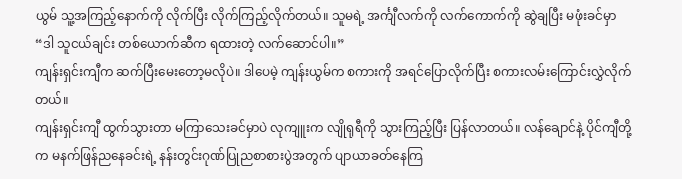ယွမ် သူ့အကြည့်နောက်ကို လိုက်ပြီး လိုက်ကြည့်လိုက်တယ်။ သူမရဲ့ အင်္ကျီလက်ကို လက်ကောက်ကို ဆွဲချပြီး မဖုံးခင်မှာ
“ဒါ သူငယ်ချင်း တစ်ယောက်ဆီက ရထားတဲ့ လက်ဆောင်ပါ။”
ကျန်းရှင်းကျီက ဆက်ပြီးမေးတော့မလိုပဲ။ ဒါပေမဲ့ ကျန်းယွမ်က စကားကို အရင်ပြောလိုက်ပြီး စကားလမ်းကြောင်းလွှဲလိုက်တယ်။
ကျန်းရှင်းကျီ ထွက်သွားတာ မကြာသေးခင်မှာပဲ လုကျူးက လျိုရုရီကို သွားကြည့်ပြီး ပြန်လာတယ်။ လန်ချောင်နဲ့ ပိုင်ကျီတို့က မနက်ဖြန်ညနေခင်းရဲ့ နန်းတွင်းဂုဏ်ပြုညစာစားပွဲအတွက် ပျာယာခတ်နေကြ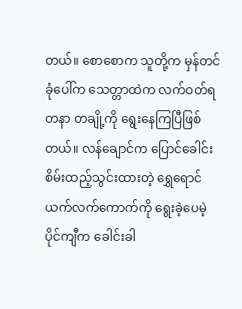တယ်။ စောစောက သူတို့က မှန်တင်ခုံပေါ်က သေတ္တာထဲက လက်ဝတ်ရတနာ တချို့ကို ရွေးနေကြပြီဖြစ်တယ်။ လန်ချောင်က ပြောင်ခေါင်းစိမ်းထည့်သွင်းထားတဲ့ ရွှေရောင်ယက်လက်ကောက်ကို ရွေးခဲ့ပေမဲ့ ပိုင်ကျီက ခေါင်းခါ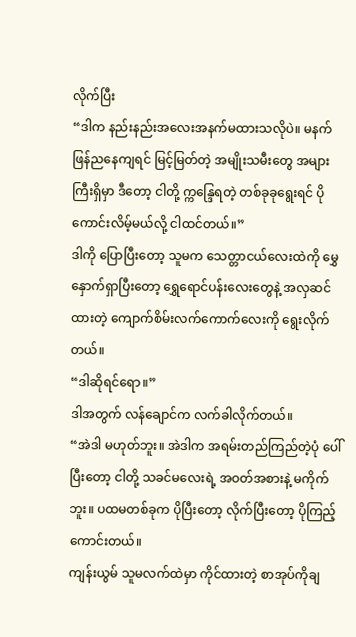လိုက်ပြီး
“ဒါက နည်းနည်းအလေးအနက်မထားသလိုပဲ။ မနက်ဖြန်ညနေကျရင် မြင့်မြတ်တဲ့ အမျိုးသမီးတွေ အများကြီးရှိမှာ ဒီတော့ ငါတို့ က္ကန္ဒြေရတဲ့ တစ်ခုခုရွေးရင် ပိုကောင်းလိမ့်မယ်လို့ ငါထင်တယ်။”
ဒါကို ပြောပြီးတော့ သူမက သေတ္တာငယ်လေးထဲကို မွှေနှောက်ရှာပြီးတော့ ရွှေရောင်ပန်းလေးတွေနဲ့ အလှဆင်ထားတဲ့ ကျောက်စိမ်းလက်ကောက်လေးကို ရွေးလိုက်တယ်။
“ဒါဆိုရင်ရော။”
ဒါအတွက် လန်ချောင်က လက်ခါလိုက်တယ်။
“အဲဒါ မဟုတ်ဘူး။ အဲဒါက အရမ်းတည်ကြည်တဲ့ပုံ ပေါ်ပြီးတော့ ငါတို့ သခင်မလေးရဲ့ အဝတ်အစားနဲ့ မကိုက်ဘူး။ ပထမတစ်ခုက ပိုပြီးတော့ လိုက်ပြီးတော့ ပိုကြည့်ကောင်းတယ်။
ကျန်းယွမ် သူမလက်ထဲမှာ ကိုင်ထားတဲ့ စာအုပ်ကိုချ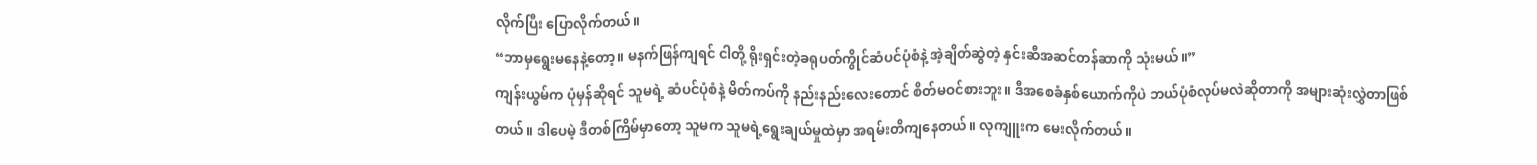လိုက်ပြီး ပြောလိုက်တယ်။
“ဘာမှရွေးမနေနဲ့တော့။ မနက်ဖြန်ကျရင် ငါတို့ ရိုးရှင်းတဲ့ခရုပတ်ကွိုင်ဆံပင်ပုံစံနဲ့ အဲ့ချိတ်ဆွဲတဲ့ နှင်းဆီအဆင်တန်ဆာကို သုံးမယ်။”
ကျန်းယွမ်က ပုံမှန်ဆိုရင် သူမရဲ့ ဆံပင်ပုံစံနဲ့ မိတ်ကပ်ကို နည်းနည်းလေးတောင် စိတ်မဝင်စားဘူး။ ဒီအစေခံနှစ်ယောက်ကိုပဲ ဘယ်ပုံစံလုပ်မလဲဆိုတာကို အများဆုံးလွှဲတာဖြစ်တယ်။ ဒါပေမဲ့ ဒီတစ်ကြိမ်မှာတော့ သူမက သူမရဲ့ရွေးချယ်မှုထဲမှာ အရမ်းတိကျနေတယ်။ လုကျူးက မေးလိုက်တယ်။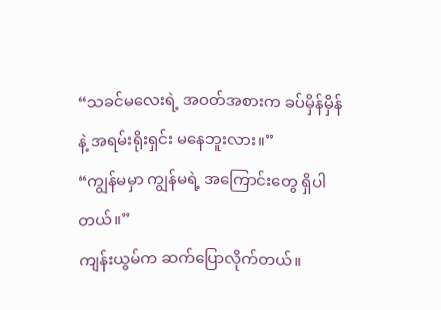“သခင်မလေးရဲ့ အဝတ်အစားက ခပ်မှိန်မှိန်နဲ့ အရမ်းရိုးရှင်း မနေဘူးလား။”
“ကျွန်မမှာ ကျွန်မရဲ့ အကြောင်းတွေ ရှိပါတယ်။”
ကျန်းယွမ်က ဆက်ပြောလိုက်တယ်။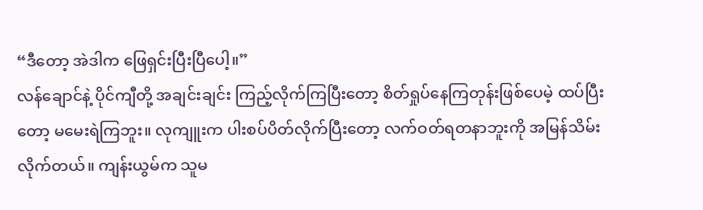“ဒီတော့ အဲဒါက ဖြေရှင်းပြီးပြီပေါ့။”
လန်ချောင်နဲ့ ပိုင်ကျီတို့ အချင်းချင်း ကြည့်လိုက်ကြပြီးတော့ စိတ်ရှုပ်နေကြတုန်းဖြစ်ပေမဲ့ ထပ်ပြီးတော့ မမေးရဲကြဘူး။ လုကျူးက ပါးစပ်ပိတ်လိုက်ပြီးတော့ လက်ဝတ်ရတနာဘူးကို အမြန်သိမ်းလိုက်တယ်။ ကျန်းယွမ်က သူမ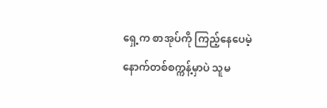ရှေ့က စာအုပ်ကို ကြည့်နေပေမဲ့ နောက်တစ်စက္ကန့်မှာပဲ သူမ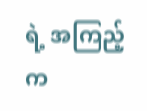ရဲ့ အကြည့်က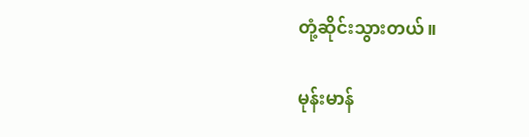တုံ့ဆိုင်းသွားတယ်။

မုန်းမာန်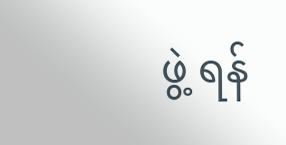ဖွဲ့ ရန်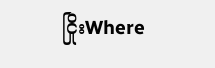ငြိုးWhere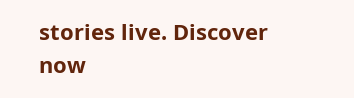stories live. Discover now